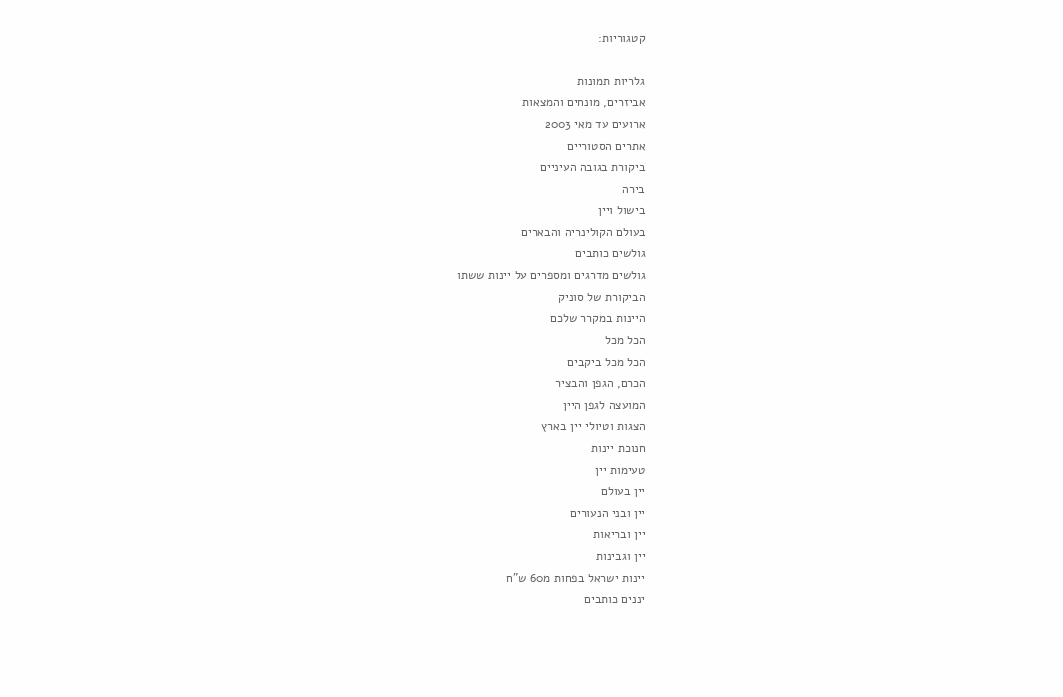קטגוריות:

גלריות תמונות
אביזרים, מונחים והמצאות
ארועים עד מאי 2003
אתרים הסטוריים
ביקורת בגובה העיניים
בירה
בישול ויין
בעולם הקולינריה והבארים
גולשים כותבים
גולשים מדרגים ומספרים על יינות ששתו
הביקורת של סוניק
היינות במקרר שלכם
הכל מכל
הכל מכל ביקבים
הכרם, הגפן והבציר
המועצה לגפן היין
הצגות וטיולי יין בארץ
חנוכת יינות
טעימות יין
יין בעולם
יין ובני הנעורים
יין ובריאות
יין וגבינות
יינות ישראל בפחות מ60 ש"ח
יננים כותבים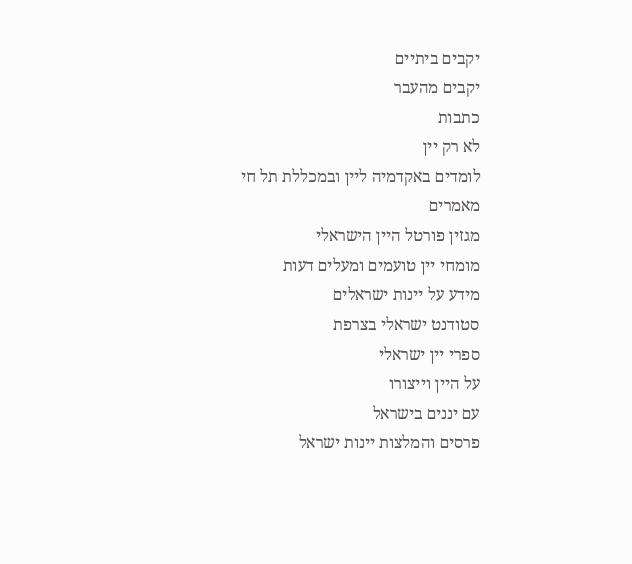יקבים ביתיים
יקבים מהעבר
כתבות
לא רק יין
לומדים באקדמיה ליין ובמכללת תל חי
מאמרים
מגזין פורטל היין הישראלי
מומחי יין טועמים ומעלים דעות
מידע על יינות ישראלים
סטודנט ישראלי בצרפת
ספרי יין ישראלי
על היין וייצורו
עם יננים בישראל
פרסים והמלצות יינות ישראל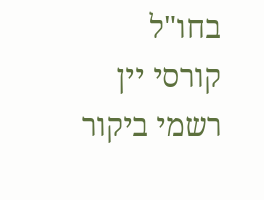בחו"ל
קורסי יין
רשמי ביקור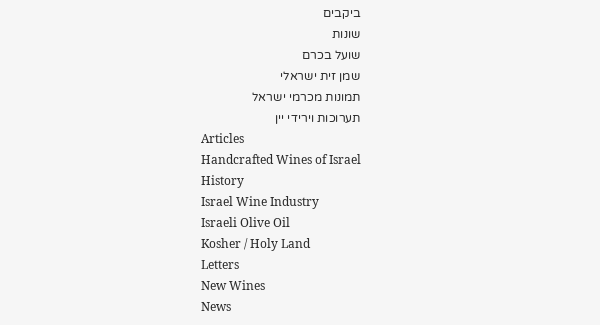ביקבים
שונות
שועל בכרם
שמן זית ישראלי
תמונות מכרמי ישראל
תערוכות וירידי יין
Articles
Handcrafted Wines of Israel
History
Israel Wine Industry
Israeli Olive Oil
Kosher / Holy Land
Letters
New Wines
News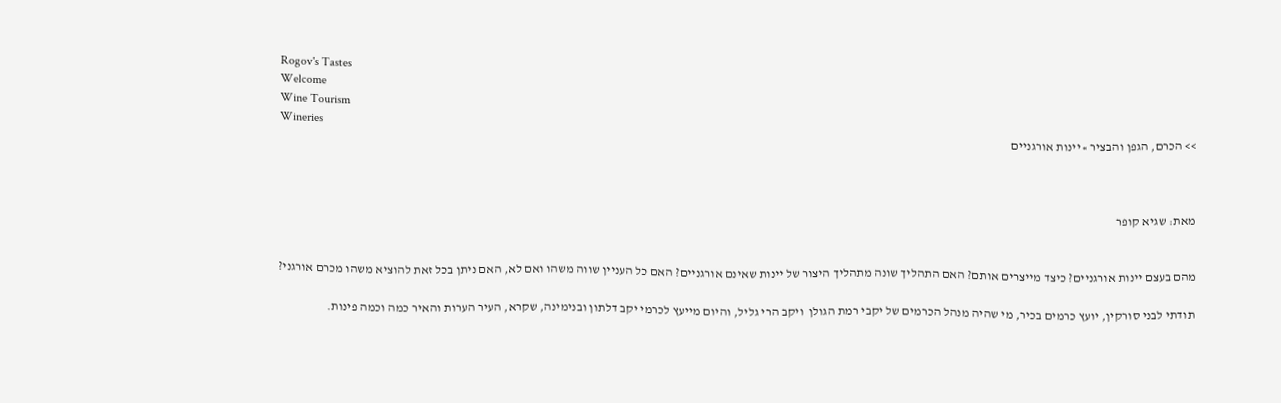Rogov's Tastes
Welcome
Wine Tourism
Wineries
>> הכרם, הגפן והבציר » יינות אורגניים



מאת: שגיא קופר


מהם בעצם יינות אורגניים? כיצד מייצרים אותם? האם התהליך שונה מתהליך היצור של יינות שאינם אורגניים? האם כל העניין שווה משהו ואם לא, האם ניתן בכל זאת להוציא משהו מכרם אורגני?

תודתי לבני סורקין, יועץ כרמים בכיר, מי שהיה מנהל הכרמים של יקבי רמת הגולן  ויקב הרי גליל, והיום מייעץ לכרמי יקב דלתון ובנימינה, שקרא, העיר הערות והאיר כמה וכמה פינות.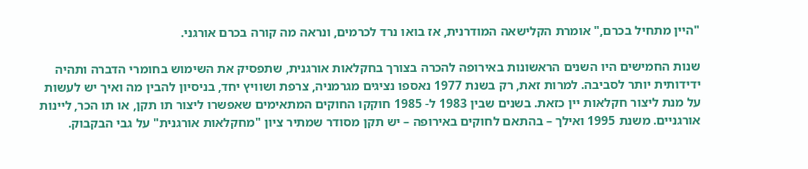"היין מתחיל בכרם," אומרת הקלישאה המודרנית, אז בואו נרד לכרמים, ונראה מה קורה בכרם אורגני.

שנות החמישים היו השנים הראשונות באירופה להכרה בצורך בחקלאות אורגנית, שתפסיק את השימוש בחומרי הדברה ותהיה ידידותית יותר לסביבה. למרות זאת, רק בשנת 1977 נאספו נציגים מגרמניה, צרפת ושוויץ יחד, בניסיון להבין מה ואיך יש לעשות על מנת ליצור חקלאות יין כזאת. בשנים שבין 1983 ל- 1985 חוקקו החוקים המתאימים שאפשרו ליצור תו תקן, או תו הכר, ליינות אורגניים. משנת 1995 ואילך – בהתאם לחוקים באירופה – יש תקן מסודר שמתיר ציון "מחקלאות אורגנית" על גבי הבקבוק.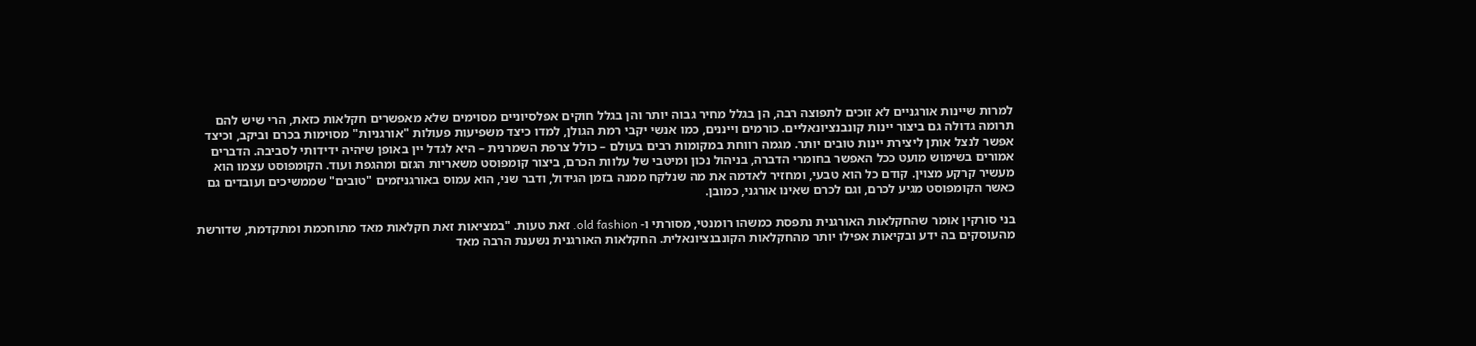למרות שיינות אורגניים לא זוכים לתפוצה רבה, הן בגלל מחיר גבוה יותר והן בגלל חוקים אפלסיוניים מסוימים שלא מאפשרים חקלאות כזאת, הרי שיש להם תרומה גדולה גם ביצור יינות קונבנציונאליים. כורמים וייננים, כמו אנשי יקבי רמת הגולן, למדו כיצד משפיעות פעולות "אורגניות" מסוימות בכרם וביקב, וכיצד אפשר לנצל אותן ליצירת יינות טובים יותר. מגמה רווחת במקומות רבים בעולם – כולל צרפת השמרנית – היא לגדל יין באופן שיהיה ידידותי לסביבה. הדברים אמורים בשימוש מועט ככל האפשר בחומרי הדברה, בניהול נכון ומיטבי של עלוות הכרם, ביצור קומפוסט משאריות הגזם ומהגפת ועוד. הקומפוסט עצמו הוא מעשיר קרקע מצוין. קודם כל הוא טבעי, ומחזיר לאדמה את מה שנלקח ממנה בזמן הגידול, ודבר שני, הוא עמוס באורגניזמים "טובים" שממשיכים ועובדים גם כאשר הקומפוסט מגיע לכרם, וגם לכרם שאינו אורגני, כמובן.

בני סורקין אומר שהחקלאות האורגנית נתפסת כמשהו רומנטי, מסורתי ו- old fashion. זאת טעות. "במציאות זאת חקלאות מאד מתוחכמת ומתקדמת, שדורשת מהעוסקים בה ידע ובקיאות אפילו יותר מהחקלאות הקונבנציונאלית. החקלאות האורגנית נשענת הרבה מאד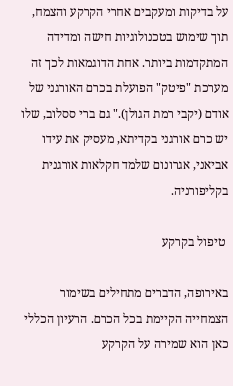על בדיקות ומעקבים אחרי הקרקע והצמח, תוך שימוש בטכנולוגיות חישה ומדידה המתקדמות ביותר. אחת הדוגמאות לכך זה מערכת "פיטק" הפועלת בכרם האורגני של אודם (יקבי רמת הגולן)." גם ברי ססלוב, שלו יש כרם אורגני בקדיתא, מעסיק את עידו אביאני, אגרונום שלמד חקלאות אורגנית בקליפורניה.

 טיפול בקרקע

באירופה, הדברים מתחילים בשימור הצמחייה הקיימת בכל הכרם. הרעיון הכללי כאן הוא שמירה על הקרקע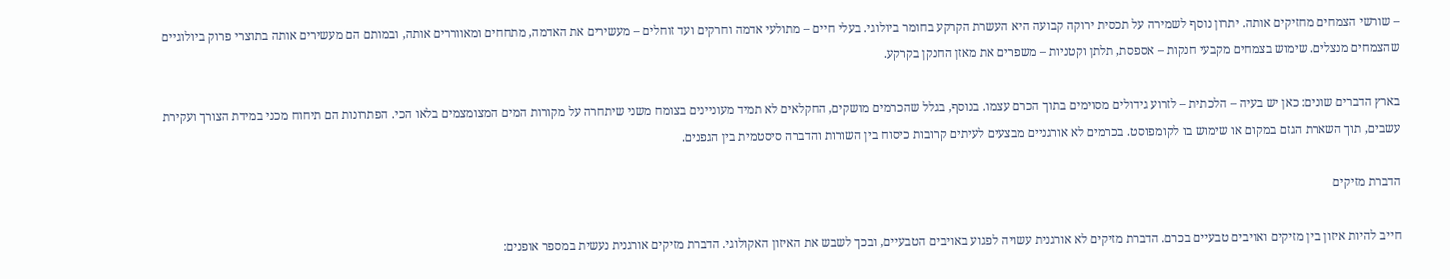– שורשי הצמחים מחזיקים אותה. יתרון נוסף לשמירה על תכסית ירוקה קבועה היא העשרת הקרקע בחומר ביולוגי. בעלי חיים – מתולעי אדמה וחרקים ועד זוחלים – מעשירים את האדמה, מתחחים ומאווררים אותה, ובמותם הם מעשירים אותה בתוצרי פרוק ביולוגיים שהצמחים מנצלים. שימוש בצמחים מקבעי חנקות – אספסת, תלתן וקטניות – משפרים את מאזן החנקן בקרקע.

בארץ הדברים שונים: כאן יש בעיה – הלכתית – לזרוע גידולים מסוימים בתוך הכרם עצמו. בנוסף, בגלל שהכרמים מושקים, החקלאים לא תמיד מעוניינים בצומח משני שיתחרה על מקורות המים המצומצמים בלאו הכי. הפתרונות הם תיחוח מכני במידת הצורך ועקירת עשבים, תוך השארת הגזם במקום או שימוש בו לקומפוסט. בכרמים לא אורגניים מבצעים לעיתים קרובות כיסוח בין השורות והדברה סיסטמית בין הגפנים.

הדברת מזיקים

חייב להיות איזון בין מזיקים ואויבים טבעיים בכרם. הדברת מזיקים לא אורגנית עשויה לפגוע באויבים הטבעיים, ובכך לשבש את האיזון האקולוגי. הדברת מזיקים אורגנית נעשית במספר אופנים: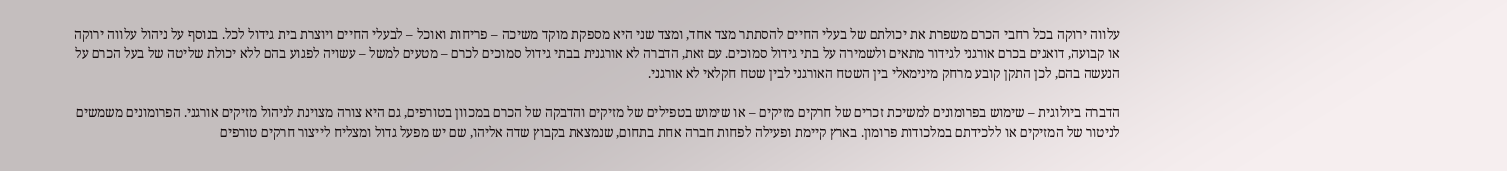עלווה ירוקה בכל רחבי הכרם משפרת את יכולתם של בעלי החיים להסתתר מצד אחד, ומצד שני היא מספקת מוקד משיכה – פריחות ואוכל – לבעלי החיים ויוצרת בית גידול לכל. בנוסף על ניהול עלווה ירוקה או קבועה, דואגים בכרם אורגני לגידור מתאים ולשמירה על בתי גידול סמוכים. עם זאת, הדברה לא אורגנית בבתי גידול סמוכים לכרם – מטעים למשל – עשויה לפגוע בהם ללא יכולת שליטה של בעל הכרם על הנעשה בהם, לכן התקן קובע מרחק מינימאלי בין השטח האורגני לבין שטח חקלאי לא אורגני.

הדברה ביולוגית – שימוש בפרומונים למשיכת זכרים של חרקים מזיקים – או שימוש בטפילים של מזיקים והדבקה של הכרם במכוון בטורפים, גם היא צורה מצוינת לניהול מזיקים אורגני. הפרומונים משמשים לניטור של המזיקים או ללכידתם במלכודות פרומון. בארץ קיימת ופעילה לפחות חברה אחת בתחום, שנמצאת בקבוץ שדה אליהו, שם יש מפעל גדול ומצליח לייצור חרקים טורפים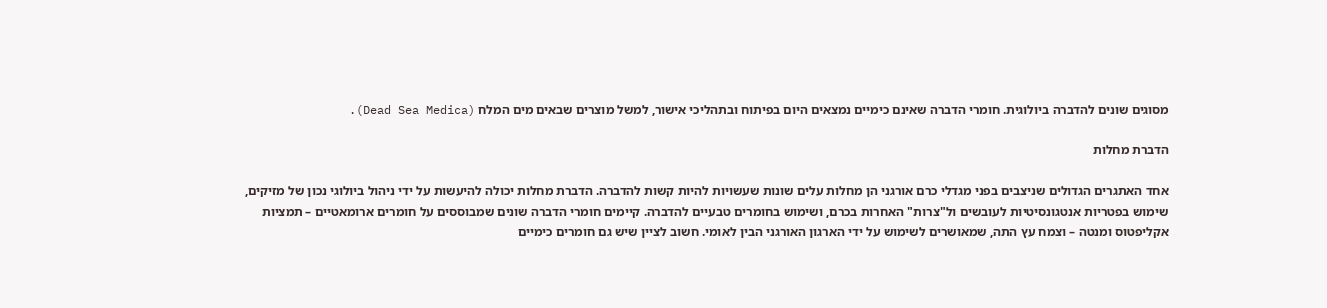מסוגים שונים להדברה ביולוגית. חומרי הדברה שאינם כימיים נמצאים היום בפיתוח ובתהליכי אישור, למשל מוצרים שבאים מים המלח (Dead Sea Medica).

הדברת מחלות

אחד האתגרים הגדולים שניצבים בפני מגדלי כרם אורגני הן מחלות עלים שונות שעשויות להיות קשות להדברה. הדברת מחלות יכולה להיעשות על ידי ניהול ביולוגי נכון של מזיקים, שימוש בפטריות אנטגונסיטיות לעובשים ול"צרות" האחרות בכרם, ושימוש בחומרים טבעיים להדברה. קיימים חומרי הדברה שונים שמבוססים על חומרים ארומאטיים – תמציות אקליפטוס ומנטה – וצמח עץ התה, שמאושרים לשימוש על ידי הארגון האורגני הבין לאומי. חשוב לציין שיש גם חומרים כימיים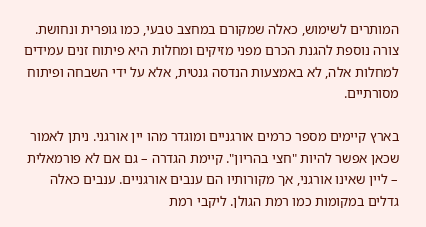המותרים לשימוש, כאלה שמקורם במחצב טבעי, כמו גופרית ונחושת. צורה נוספת להגנת הכרם מפני מזיקים ומחלות היא פיתוח זנים עמידים למחלות אלה, לא באמצעות הנדסה גנטית, אלא על ידי השבחה ופיתוח מסורתיים.

בארץ קיימים מספר כרמים אורגניים ומוגדר מהו יין אורגני. ניתן לאמור שכאן אפשר להיות "חצי בהריון". קיימת הגדרה – גם אם לא פורמאלית – ליין שאינו אורגני, אך מקורותיו הם ענבים אורגניים. ענבים כאלה גדלים במקומות כמו רמת הגולן. ליקבי רמת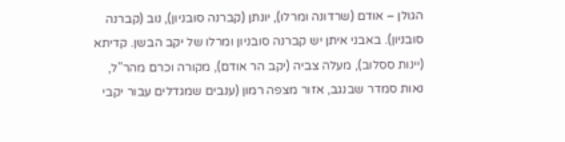הגולן – אודם (שרדונה ומרלו), יונתן (קברנה סובניון), נוב (קברנה סובניון). באבני איתן יש קברנה סובניון ומרלו של יקב הבשן. קדיתא (יינות ססלוב), מעלה צביה (יקב הר אודם), מקורה וכרם מהר"ל, נאות סמדר שבנגב, אזור מצפה רמון (ענבים שמגדלים עבור יקבי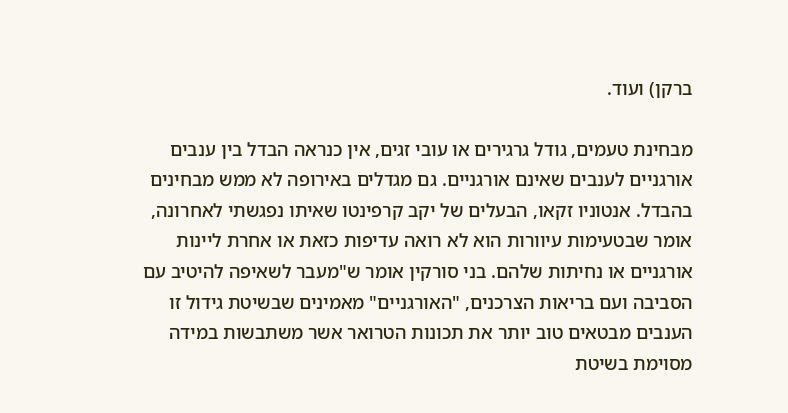ברקן) ועוד.

מבחינת טעמים, גודל גרגירים או עובי זגים, אין כנראה הבדל בין ענבים אורגניים לענבים שאינם אורגניים. גם מגדלים באירופה לא ממש מבחינים בהבדל. אנטוניו זקאו, הבעלים של יקב קרפינטו שאיתו נפגשתי לאחרונה, אומר שבטעימות עיוורות הוא לא רואה עדיפות כזאת או אחרת ליינות אורגניים או נחיתות שלהם. בני סורקין אומר ש"מעבר לשאיפה להיטיב עם הסביבה ועם בריאות הצרכנים, "האורגניים" מאמינים שבשיטת גידול זו הענבים מבטאים טוב יותר את תכונות הטרואר אשר משתבשות במידה מסוימת בשיטת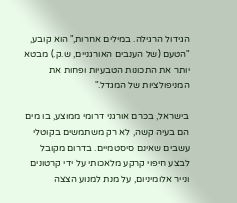הגידול הרגילה. במילים אחרות," הוא קובע, "הטעם (של הענבים האורגניים, ש.ק.) מבטא יותר את התכונות הטבעיות ופחות את המניפולציות של המגדל."

בישראל, בכרם אורגני דרומי ממוצע, בו מים הם בעיה קשה, לא רק משתמשים בקוטלי עשבים שאינם סיסטמיים. בדרום מקובל לבצע חיפוי קרקע מלאכותי על ידי קרטונים ונייר אלומיניום, על מנת למנוע הצצה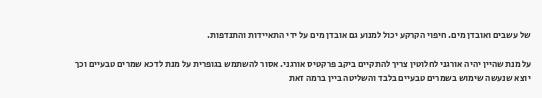של עשבים ואובדן מים. חיפוי הקרקע יכול למנוע גם אובדן מים על ידי התאיידות והתנדפות.

על מנת שהיין יהיה אורגני לחלוטין צריך להתקיים ביקב פרקטיס אורגני. אסור להשתמש בגופרית על מנת לדכא שמרים טבעיים וכך יוצא שנעשה שימוש בשמרים טבעיים בלבד והשליטה ביין ברמה זאת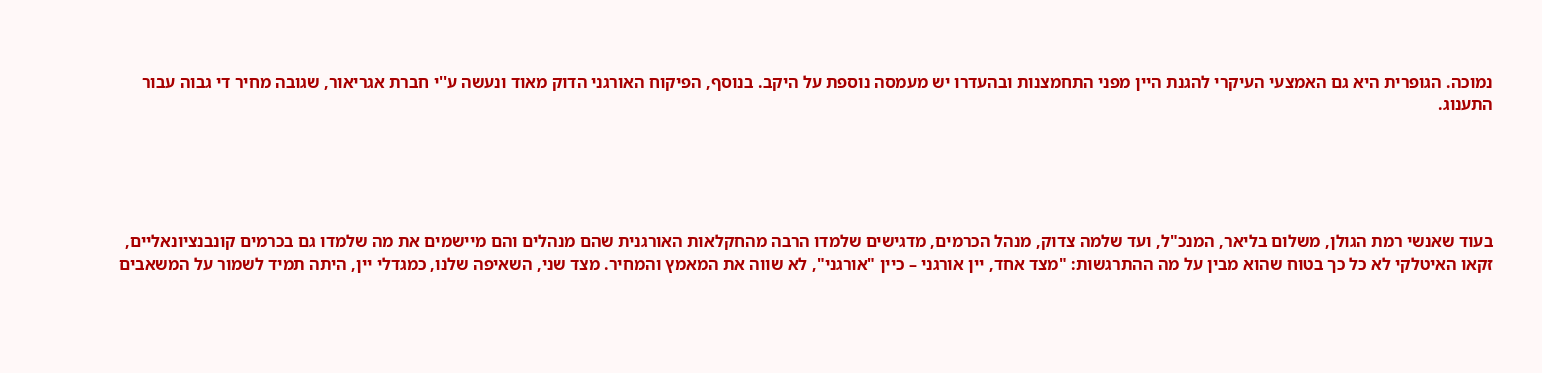נמוכה. הגופרית היא גם האמצעי העיקרי להגנת היין מפני התחמצנות ובהעדרו יש מעמסה נוספת על היקב. בנוסף, הפיקוח האורגני הדוק מאוד ונעשה ע''י חברת אגריאור, שגובה מחיר די גבוה עבור התענוג.





בעוד שאנשי רמת הגולן, משלום בליאר, המנכ"ל, ועד שלמה צדוק, מנהל הכרמים, מדגישים שלמדו הרבה מהחקלאות האורגנית שהם מנהלים והם מיישמים את מה שלמדו גם בכרמים קונבנציונאליים, זקאו האיטלקי לא כל כך בטוח שהוא מבין על מה ההתרגשות: "מצד אחד, יין אורגני – כיין "אורגני", לא שווה את המאמץ והמחיר. מצד שני, השאיפה שלנו, כמגדלי יין, היתה תמיד לשמור על המשאבים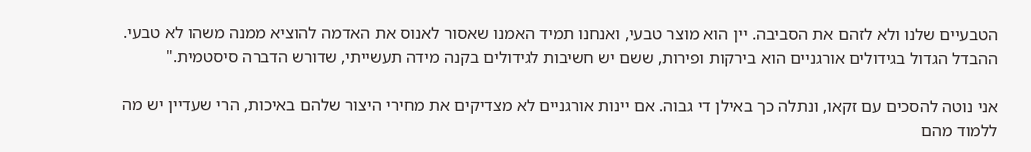הטבעיים שלנו ולא לזהם את הסביבה. יין הוא מוצר טבעי, ואנחנו תמיד האמנו שאסור לאנוס את האדמה להוציא ממנה משהו לא טבעי. ההבדל הגדול בגידולים אורגניים הוא בירקות ופירות, ששם יש חשיבות לגידולים בקנה מידה תעשייתי, שדורש הדברה סיסטמית."

אני נוטה להסכים עם זקאו, ונתלה כך באילן די גבוה. אם יינות אורגניים לא מצדיקים את מחירי היצור שלהם באיכות, הרי שעדיין יש מה ללמוד מהם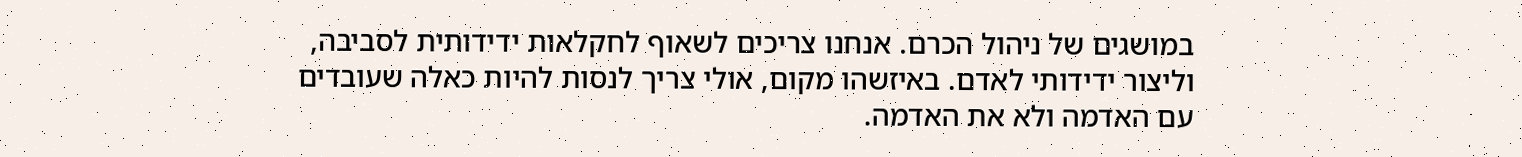במושגים של ניהול הכרם. אנחנו צריכים לשאוף לחקלאות ידידותית לסביבה, וליצור ידידותי לאדם. באיזשהו מקום, אולי צריך לנסות להיות כאלה שעובדים עם האדמה ולא את האדמה.